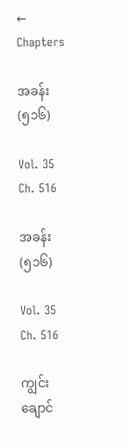← Chapters

အခန်း (၅၁၆)

Vol. 35 Ch. 516

အခန်း (၅၁၆)

Vol. 35 Ch. 516

ကျွင်းချောင်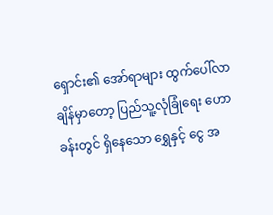ရှောင်း၏ အော်ရာများ ထွက်ပေါ်လာချိန်မှာတော့ ပြည်သူ့လုံခြုံရေး ဟောခန်းတွင် ရှိနေသော ရွှေနှင့် ငွေ အ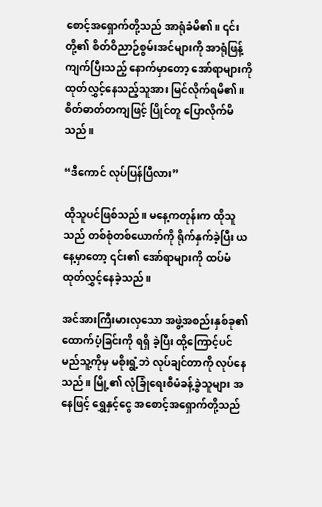စောင့်အရှောက်တို့သည် အာရုံခံမိ၏။ ၎င်းတို့၏ စိတ်ဝိညာဉ်စွမ်းအင်များကို အာရုံဖြန့်ကျက်ပြီးသည့် နောက်မှာတော့ အော်ရာများကို ထုတ်လွှင့်နေသည့်သူအား မြင်လိုက်ရမိ၏။ စိတ်ဓာတ်တကျဖြင့် ပြိုင်တူ ပြောလိုက်မိသည်။

“ဒီကောင် လုပ်ပြန်ပြီလား”

ထိုသူပင်ဖြစ်သည်။ မနေ့ကတုန်းက ထိုသူသည် တစ်စုံတစ်ယောက်ကို ရိုက်နှက်ခဲ့ပြီး ယနေ့မှာတော့ ၎င်း၏ အော်ရာများကို ထပ်မံထုတ်လွှင့်နေခဲ့သည်။

အင်အားကြီးမားလှသော အဖွဲ့အစည်းနှစ်ခု၏ ထောက်ပံ့ခြင်းကို ရရှိ ခဲ့ပြီး ထို့ကြောင့်ပင် မည်သူ့ကိုမှ မစိုးရွံ့ဘဲ လုပ်ချင်တာကို လုပ်နေသည်။ မြို့၏ လုံခြုံရေးစီမံခန့်ခွဲသူများ အနေဖြင့် ရွှေနှင့်ငွေ အစောင့်အရှောက်တို့သည်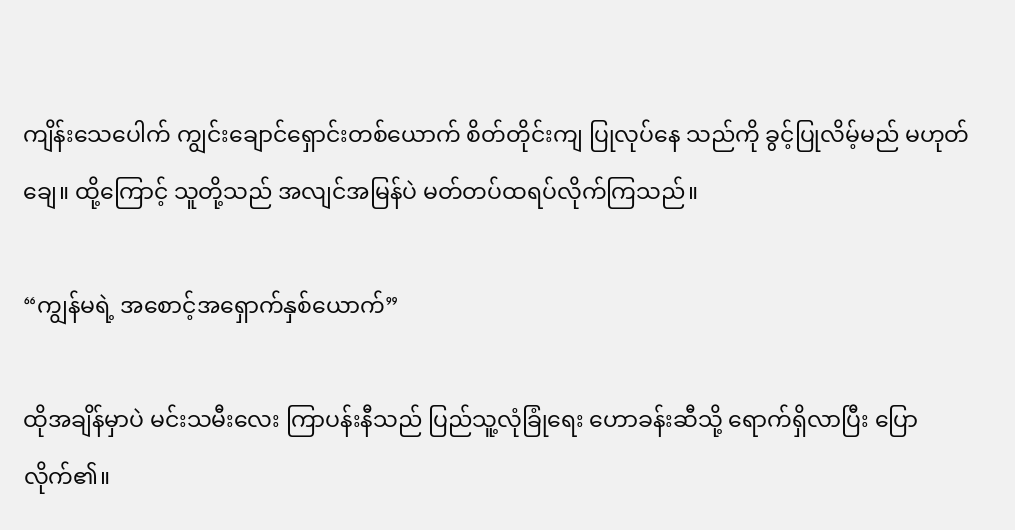ကျိန်းသေပေါက် ကျွင်းချောင်ရှောင်းတစ်ယောက် စိတ်တိုင်းကျ ပြုလုပ်နေ သည်ကို ခွင့်ပြုလိမ့်မည် မဟုတ်ချေ။ ထို့ကြောင့် သူတို့သည် အလျင်အမြန်ပဲ မတ်တပ်ထရပ်လိုက်ကြသည်။

“ကျွန်မရဲ့ အစောင့်အရှောက်နှစ်ယောက်”

ထိုအချိန်မှာပဲ မင်းသမီးလေး ကြာပန်းနီသည် ပြည်သူ့လုံခြုံရေး ဟောခန်းဆီသို့ ရောက်ရှိလာပြီး ပြောလိုက်၏။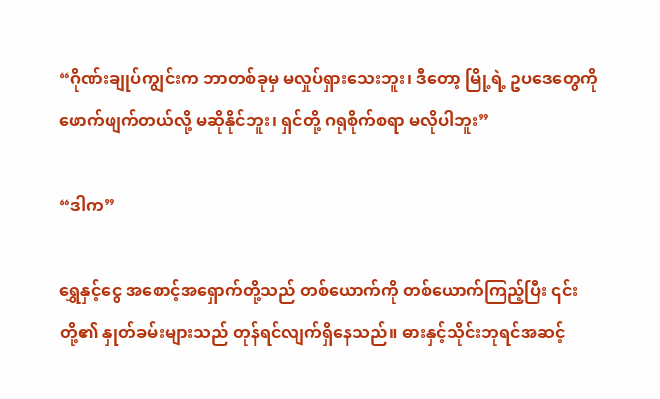“ဂိုဏ်းချုပ်ကျွင်းက ဘာတစ်ခုမှ မလှုပ်ရှားသေးဘူး၊ ဒီတော့ မြို့ရဲ့ ဥပဒေတွေကို ဖောက်ဖျက်တယ်လို့ မဆိုနိုင်ဘူး၊ ရှင်တို့ ဂရုစိုက်စရာ မလိုပါဘူး”

“ဒါက”

ရွှေနှင့်ငွေ အစောင့်အရှောက်တို့သည် တစ်ယောက်ကို တစ်ယောက်ကြည့်ပြီး ၎င်းတို့၏ နှုတ်ခမ်းများသည် တုန်ရင်လျက်ရှိနေသည်။ ဓားနှင့်သိုင်းဘုရင်အဆင့်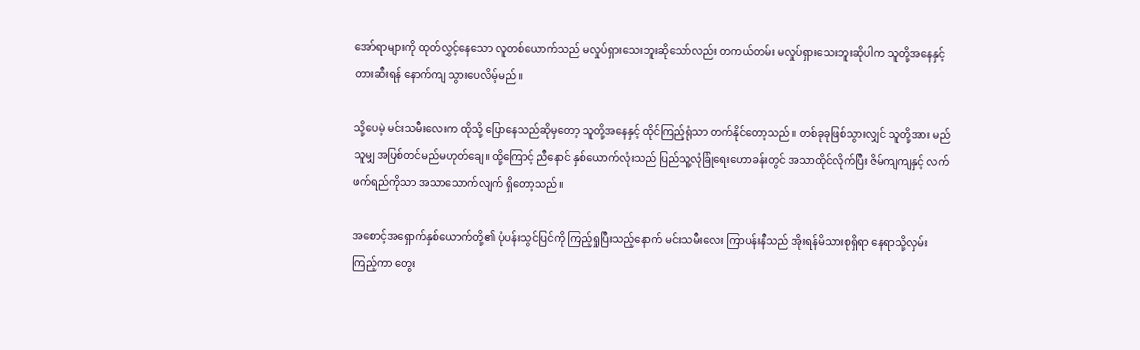အော်ရာများကို ထုတ်လွှင့်နေသော လူတစ်ယောက်သည် မလှုပ်ရှားသေးဘူးဆိုသော်လည်း တကယ်တမ်း မလှုပ်ရှားသေးဘူးဆိုပါက သူတို့အနေနှင့် တားဆီးရန် နောက်ကျ သွားပေလိမ့်မည်။

သို့ပေမဲ့ မင်းသမီးလေးက ထိုသို့ ပြောနေသည်ဆိုမှတော့ သူတို့အနေနှင့် ထိုင်ကြည့်ရုံသာ တက်နိုင်တော့သည်။ တစ်ခုခုဖြစ်သွားလျှင် သူတို့အား မည်သူမျှ အပြစ်တင်မည်မဟုတ်ချေ။ ထို့ကြောင့် ညီနောင် နှစ်ယောက်လုံးသည် ပြည်သူ့လုံခြုံရေးဟောခန်းတွင် အသာထိုင်လိုက်ပြီး ဇိမ်ကျကျနှင့် လက်ဖက်ရည်ကိုသာ အသာသောက်လျက် ရှိတော့သည်။

အစောင့်အရှောက်နှစ်ယောက်တို့၏ ပုံပန်းသွင်ပြင်ကို ကြည့်ရှုပြီးသည့်နောက် မင်းသမီးလေး ကြာပန်းနီသည် အိုးရန်မိသားစုရှိရာ နေရာသို့လှမ်းကြည့်ကာ တွေး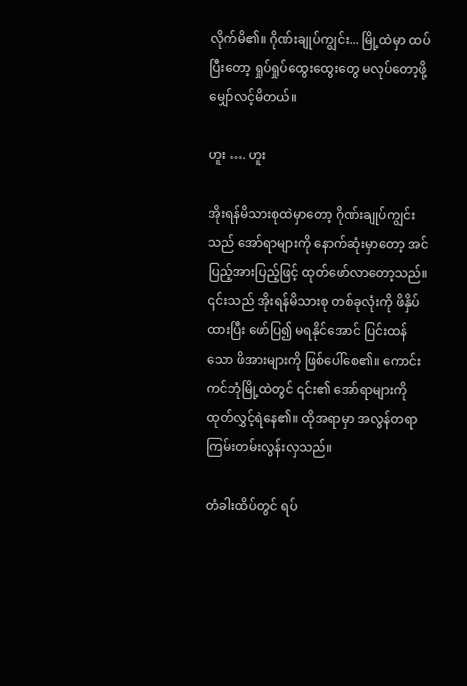လိုက်မိ၏။ ဂိုဏ်းချုပ်ကျွင်း... မြို့ထဲမှာ ထပ်ပြီးတော့ ရှုပ်ရှုပ်ထွေးထွေးတွေ မလုပ်တော့ဖို့ မျှော်လင့်မိတယ်။

ဟူး …. ဟူး

အိုးရန်မိသားစုထဲမှာတော့ ဂိုဏ်းချုပ်ကျွင်းသည် အော်ရာများကို နောက်ဆုံးမှာတော့ အင်ပြည့်အားပြည့်ဖြင့် ထုတ်ဖော်လာတော့သည်။ ၎င်းသည် အိုးရန်မိသားစု တစ်ခုလုံးကို ဖိနှိပ်ထားပြီး ဖော်ပြ၍ မရနိုင်အောင် ပြင်းထန်သော ဖိအားများကို ဖြစ်ပေါ်စေ၏။ ကောင်းကင်ဘုံမြို့ထဲတွင် ၎င်း၏ အော်ရာများကို ထုတ်လွှင့်ရဲနေ၏။ ထိုအရာမှာ အလွန်တရာ ကြမ်းတမ်းလွန်းလှသည်။

တံခါးထိပ်တွင် ရပ်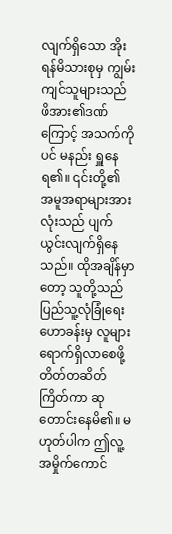လျက်ရှိသော အိုးရန်မိသားစုမှ ကျွမ်းကျင်သူများသည် ဖိအား၏ဒဏ်ကြောင့် အသက်ကိုပင် မနည်း ရှူနေရ၏။ ၎င်းတို့၏ အမူအရာများအားလုံးသည် ပျက်ယွင်းလျက်ရှိနေသည်။ ထိုအချိန်မှာတော့ သူတို့သည် ပြည်သူ့လုံခြုံရေးဟောခန်းမှ လူများ ရောက်ရှိလာစေဖို့ တိတ်တဆိတ်ကြိတ်ကာ ဆုတောင်းနေမိ၏။ မဟုတ်ပါက ဤလူ့အမှိုက်ကောင်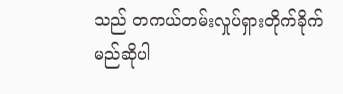သည် တကယ်တမ်းလှုပ်ရှားတိုက်ခိုက်မည်ဆိုပါ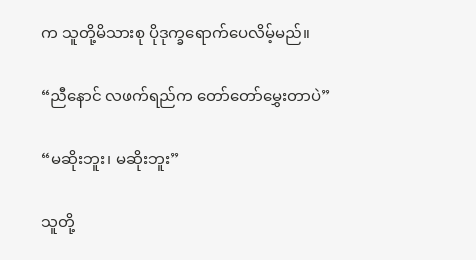က သူတို့မိသားစု ပိုဒုက္ခရောက်ပေလိမ့်မည်။

“ညီနောင် လဖက်ရည်က တော်တော်မွှေးတာပဲ”

“မဆိုးဘူး၊ မဆိုးဘူး”

သူတို့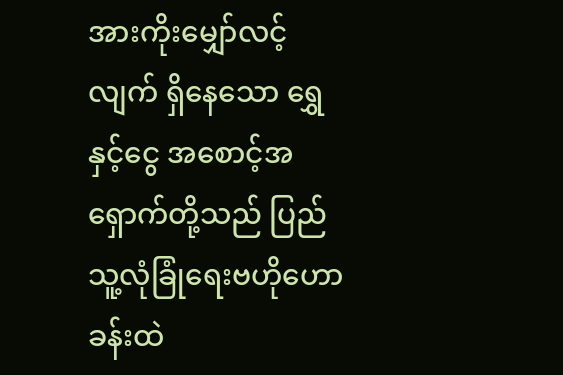အားကိုးမျှော်လင့်လျက် ရှိနေသော ရွှေနှင့်ငွေ အစောင့်အရှောက်တို့သည် ပြည်သူ့လုံခြုံရေးဗဟိုဟောခန်းထဲ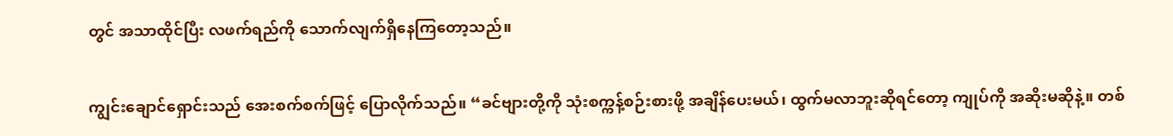တွင် အသာထိုင်ပြီး လဖက်ရည်ကို သောက်လျက်ရှိနေကြတော့သည်။

ကျွင်းချောင်ရှောင်းသည် အေးစက်စက်ဖြင့် ပြောလိုက်သည်။ “ခင်ဗျားတို့ကို သုံးစက္ကန့်စဉ်းစားဖို့ အချိန်ပေးမယ်၊ ထွက်မလာဘူးဆိုရင်တော့ ကျုပ်ကို အဆိုးမဆိုနဲ့။ တစ်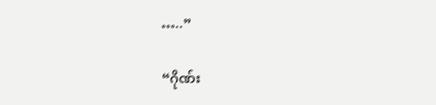…..”

“ဂိုဏ်း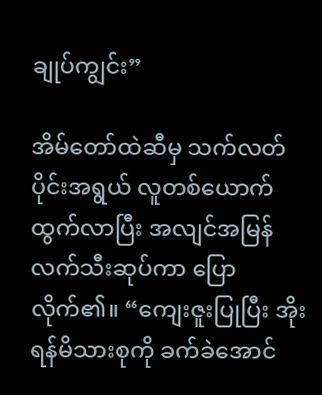ချုပ်ကျွင်း”

အိမ်တော်ထဲဆီမှ သက်လတ်ပိုင်းအရွယ် လူတစ်ယောက်ထွက်လာပြီး အလျင်အမြန် လက်သီးဆုပ်ကာ ပြောလိုက်၏။ “ကျေးဇူးပြုပြီး အိုးရန်မိသားစုကို ခက်ခဲအောင်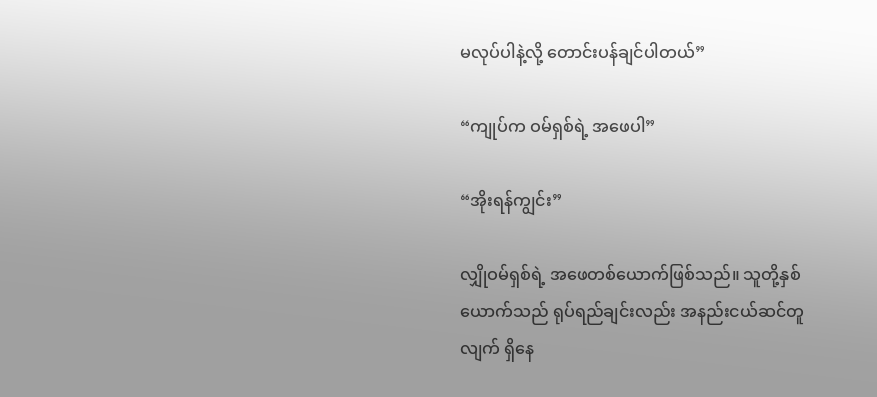မလုပ်ပါနဲ့လို့ တောင်းပန်ချင်ပါတယ်”

“ကျုပ်က ဝမ်ရှစ်ရဲ့ အဖေပါ”

“အိုးရန်ကျွင်း”

လျှိုဝမ်ရှစ်ရဲ့ အဖေတစ်ယောက်ဖြစ်သည်။ သူတို့နှစ်ယောက်သည် ရုပ်ရည်ချင်းလည်း အနည်းငယ်ဆင်တူလျက် ရှိနေ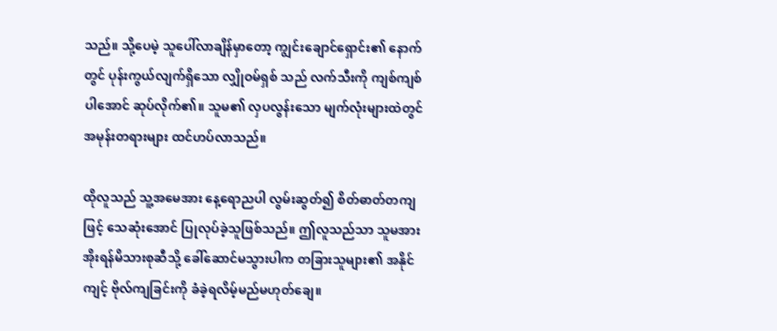သည်။ သို့ပေမဲ့ သူပေါ်လာချိန်မှာတော့ ကျွင်းချောင်ရှောင်း၏ နောက်တွင် ပုန်းကွယ်လျက်ရှိသော လျှိုဝမ်ရှစ် သည် လက်သီးကို ကျစ်ကျစ်ပါအောင် ဆုပ်လိုက်၏။ သူမ၏ လှပလွန်းသော မျက်လုံးများထဲတွင် အမုန်းတရားများ ထင်ဟပ်လာသည်။

ထိုလူသည် သူ့အမေအား နေ့ရောညပါ လွမ်းဆွတ်၍ စိတ်ဓာတ်တကျဖြင့် သေဆုံးအောင် ပြုလုပ်ခဲ့သူဖြစ်သည်။ ဤလူသည်သာ သူမအား အိုးရန်မိသားစုဆီသို့ ခေါ်ဆောင်မသွားပါက တခြားသူများ၏ အနိုင်ကျင့် ဗိုလ်ကျခြင်းကို ခံခဲ့ရလိမ့်မည်မဟုတ်ချေ။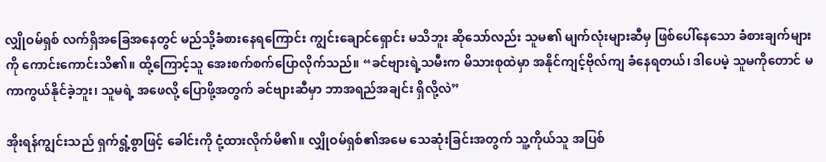လျှိုဝမ်ရှစ် လက်ရှိအခြေအနေတွင် မည်သို့ခံစားနေရကြောင်း ကျွင်းချောင်ရှောင်း မသိဘူး ဆိုသော်လည်း သူမ၏ မျက်လုံးများဆီမှ ဖြစ်ပေါ်နေသော ခံစားချက်များကို ကောင်းကောင်းသိ၏။ ထို့ကြောင့်သူ အေးစက်စက်ပြောလိုက်သည်။ “ခင်ဗျားရဲ့သမီးက မိသားစုထဲမှာ အနိုင်ကျင့်ဗိုလ်ကျ ခံနေရတယ်၊ ဒါပေမဲ့ သူမကိုတောင် မကာကွယ်နိုင်ခဲ့ဘူး၊ သူမရဲ့ အဖေလို့ ပြောဖို့အတွက် ခင်ဗျားဆီမှာ ဘာအရည်အချင်း ရှိလို့လဲ”

အိုးရန်ကျွင်းသည် ရှက်ရွံ့စွာဖြင့် ခေါင်းကို ငုံ့ထားလိုက်မိ၏။ လျှိုဝမ်ရှစ်၏အမေ သေဆုံးခြင်းအတွက် သူ့ကိုယ်သူ အပြစ်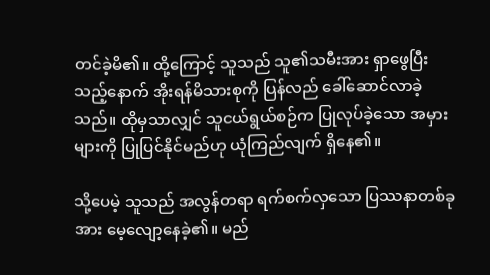တင်ခဲ့မိ၏။ ထို့ကြောင့် သူသည် သူ၏သမီးအား ရှာဖွေပြီးသည့်နောက် အိုးရန်မိသားစုကို ပြန်လည် ခေါ်ဆောင်လာခဲ့သည်။ ထိုမှသာလျှင် သူငယ်ရွယ်စဉ်က ပြုလုပ်ခဲ့သော အမှားများကို ပြုပြင်နိုင်မည်ဟု ယုံကြည်လျက် ရှိနေ၏။

သို့ပေမဲ့ သူသည် အလွန်တရာ ရက်စက်လှသော ပြဿနာတစ်ခုအား မေ့လျော့နေခဲ့၏။ မည်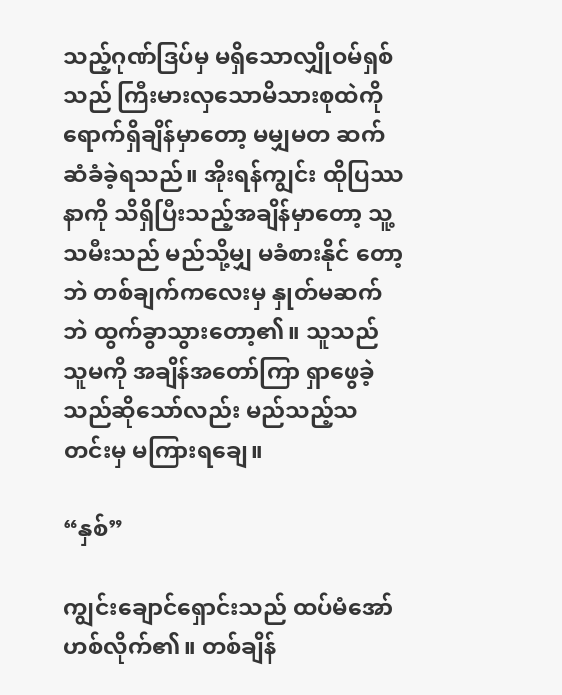သည့်ဂုဏ်ဒြပ်မှ မရှိသောလျှိုဝမ်ရှစ်သည် ကြီးမားလှသောမိသားစုထဲကို ရောက်ရှိချိန်မှာတော့ မမျှမတ ဆက်ဆံခံခဲ့ရသည်။ အိုးရန်ကျွင်း ထိုပြဿနာကို သိရှိပြီးသည့်အချိန်မှာတော့ သူ့သမီးသည် မည်သို့မျှ မခံစားနိုင် တော့ဘဲ တစ်ချက်ကလေးမှ နှုတ်မဆက်ဘဲ ထွက်ခွာသွားတော့၏။ သူသည် သူမကို အချိန်အတော်ကြာ ရှာဖွေခဲ့ သည်ဆိုသော်လည်း မည်သည့်သတင်းမှ မကြားရချေ။

“နှစ်”

ကျွင်းချောင်ရှောင်းသည် ထပ်မံအော်ဟစ်လိုက်၏။ တစ်ချိန်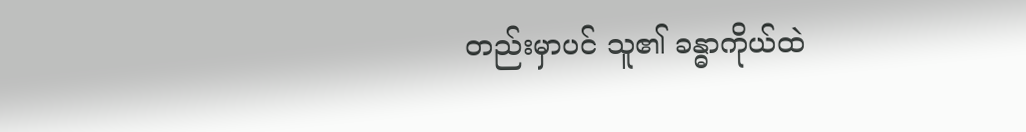တည်းမှာပင် သူ၏ ခန္ဓာကိုယ်ထဲ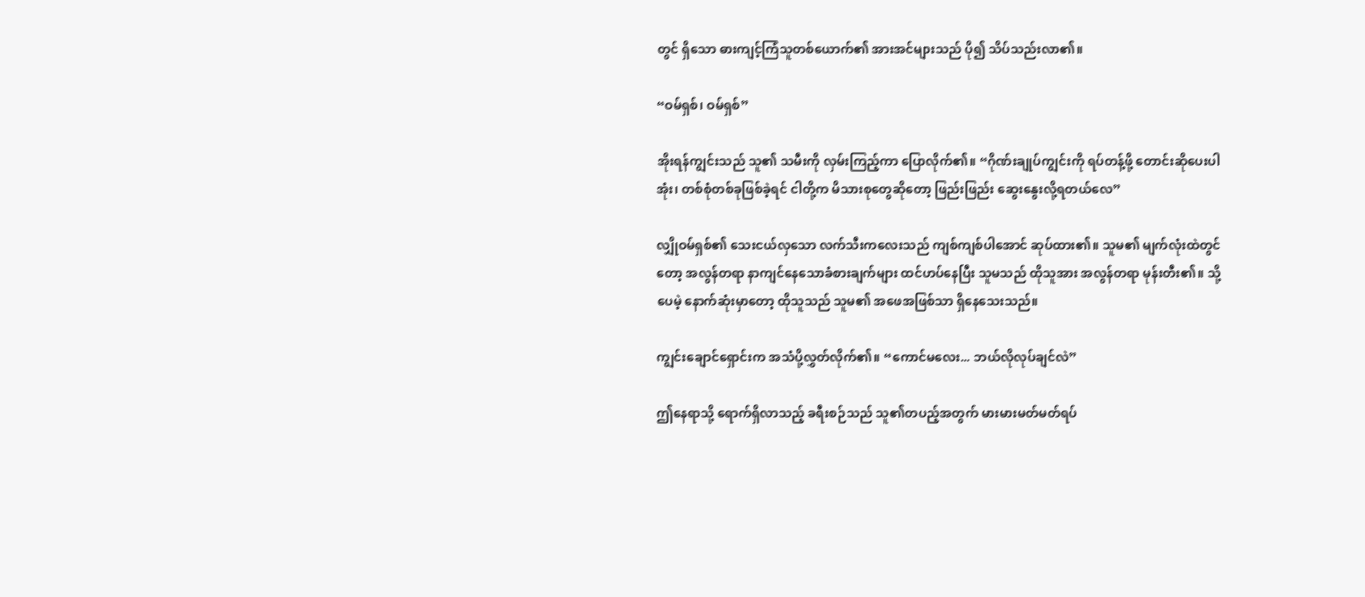တွင် ရှိသော ဓားကျင့်ကြံသူတစ်ယောက်၏ အားအင်များသည် ပို၍ သိပ်သည်းလာ၏။

“ဝမ်ရှစ်၊ ဝမ်ရှစ်”

အိုးရန်ကျွင်းသည် သူ၏ သမီးကို လှမ်းကြည့်ကာ ပြောလိုက်၏။ “ဂိုဏ်းချုပ်ကျွင်းကို ရပ်တန့်ဖို့ တောင်းဆိုပေးပါအုံး၊ တစ်စုံတစ်ခုဖြစ်ခဲ့ရင် ငါတို့က မိသားစုတွေဆိုတော့ ဖြည်းဖြည်း ဆွေးနွေးလို့ရတယ်လေ”

လျှိုဝမ်ရှစ်၏ သေးငယ်လှသော လက်သီးကလေးသည် ကျစ်ကျစ်ပါအောင် ဆုပ်ထား၏။ သူမ၏ မျက်လုံးထဲတွင် တော့ အလွန်တရာ နာကျင်နေသောခံစားချက်များ ထင်ဟပ်နေပြီး သူမသည် ထိုသူအား အလွန်တရာ မုန်းတီး၏။ သို့ပေမဲ့ နောက်ဆုံးမှာတော့ ထိုသူသည် သူမ၏ အဖေအဖြစ်သာ ရှိနေသေးသည်။

ကျွင်းချောင်ရှောင်းက အသံပို့လွှတ်လိုက်၏။ “ကောင်မလေး... ဘယ်လိုလုပ်ချင်လဲ”

ဤနေရာသို့ ရောက်ရှိလာသည့် ခရီးစဉ်သည် သူ၏တပည့်အတွက် မားမားမတ်မတ်ရပ်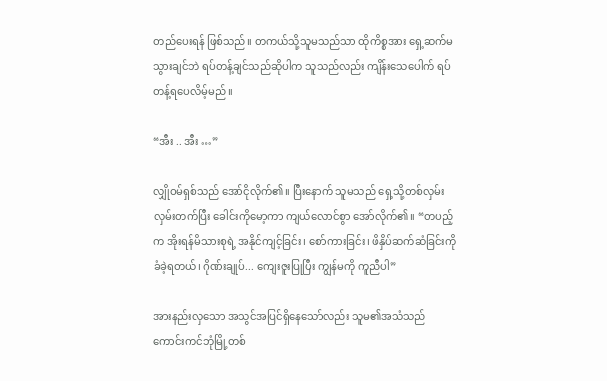တည်ပေးရန် ဖြစ်သည်။ တကယ်သို့သူမသည်သာ ထိုကိစ္စအား ရှေ့ဆက်မသွားချင်ဘဲ ရပ်တန့်ချင်သည်ဆိုပါက သူသည်လည်း ကျိန်းသေပေါက် ရပ်တန့်ရပေလိမ့်မည်။

“အီး .. အီး …”

လျှိုဝမ်ရှစ်သည် အော်ငိုလိုက်၏။ ပြီးနောက် သူမသည် ရှေ့သို့တစ်လှမ်း လှမ်းတက်ပြီး ခေါင်းကိုမော့ကာ ကျယ်လောင်စွာ အော်လိုက်၏။ “တပည့်က အိုးရန်မိသားစုရဲ့ အနိုင်ကျင့်ခြင်း၊ စော်ကားခြင်း၊ ဖိနှိပ်ဆက်ဆံခြင်းကို ခံခဲ့ရတယ်၊ ဂိုဏ်းချုပ်... ကျေးဇူးပြုပြီး ကျွန်မကို ကူညီပါ”

အားနည်းလှသော အသွင်အပြင်ရှိနေသော်လည်း သူမ၏အသံသည် ကောင်းကင်ဘုံမြို့တစ်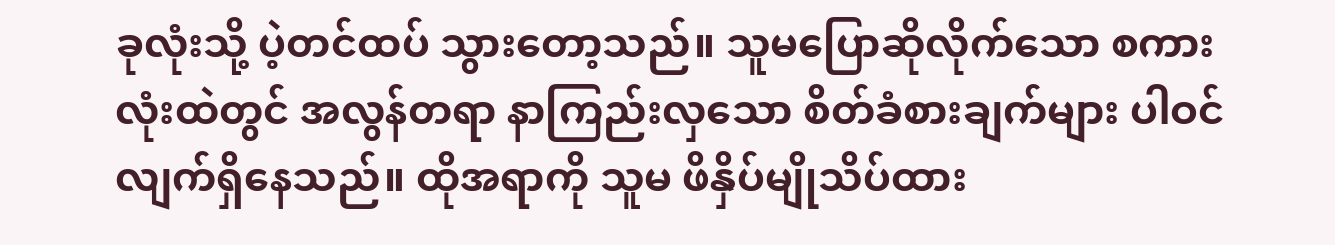ခုလုံးသို့ ပဲ့တင်ထပ် သွားတော့သည်။ သူမပြောဆိုလိုက်သော စကားလုံးထဲတွင် အလွန်တရာ နာကြည်းလှသော စိတ်ခံစားချက်များ ပါဝင်လျက်ရှိနေသည်။ ထိုအရာကို သူမ ဖိနှိပ်မျိုသိပ်ထား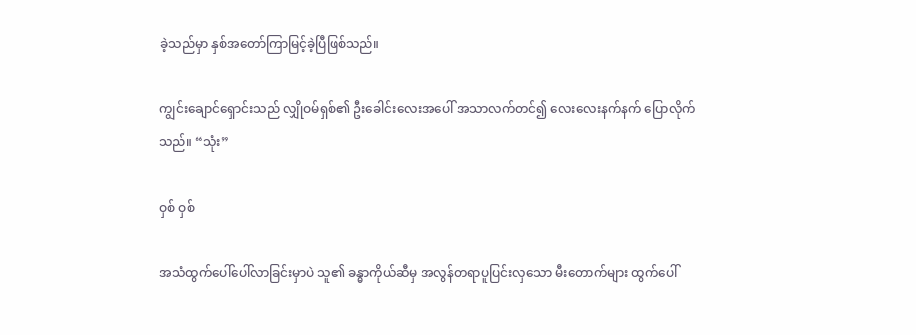ခဲ့သည်မှာ နှစ်အတော်ကြာမြင့်ခဲ့ပြီဖြစ်သည်။

ကျွင်းချောင်ရှောင်းသည် လျှိုဝမ်ရှစ်၏ ဦးခေါင်းလေးအပေါ် အသာလက်တင်၍ လေးလေးနက်နက် ပြောလိုက်သည်။ “သုံး”

ဝှစ် ဝှစ်

အသံထွက်ပေါ်ပေါ်လာခြင်းမှာပဲ သူ၏ ခန္ဓာကိုယ်ဆီမှ အလွန်တရာပူပြင်းလှသော မီးတောက်များ ထွက်ပေါ်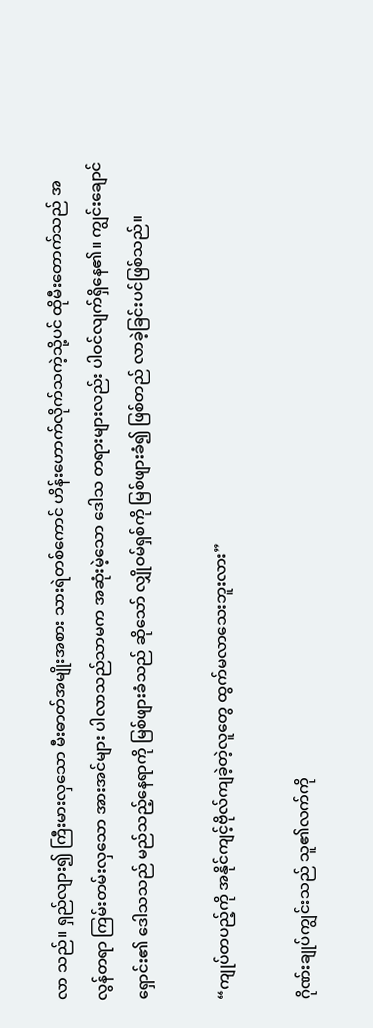လာ သည်။ ရှည်လျား၍ ကြီးမားလှသော မီးဓာတ်အမျိုးအစား သားရဲတစ်ကောင် ဟိန်းဟောက်လိုက်သကဲ့သို့ပင် ထိုမီးတောက်သည် အလွန်တရာ ကြမ်းတမ်းလှသော အားအင်များ ပါလာသည်သာမက အဆုံးမဲ့သော ဒေါသ တရားများလည်း ပါဝင်လျက်ရှိနေ၏။ ကျွင်းချောင်ရှောင်း၏ ဒေါသသည် မည်သည့်နေရာကို မြစ်ဖျားခံသည် ဆိုသော် လျှိုဝမ်ရှစ်ကို မြစ်ဖျားခံ၍ ဖြစ်တည် လာခဲ့ခြင်းပင်ဖြစ်သည်။

“ကျုပ်တပည့်ကို အနိုင်ကျင့်ဗိုလ်ကျခဲ့တဲ့လူတွေ ထွက်မလာသေးဘူးလား”

ဂိုဏ်းချုပ်ကျွင်းသည် သူ၏လက်ကို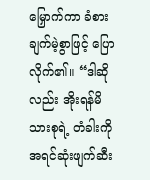မြှောက်ကာ ခံစားချက်မဲ့စွာဖြင့် ပြောလိုက်၏။ “ဒါဆိုလည်း အိုးရန်မိသားစုရဲ့ တံခါးကို အရင်ဆုံးဖျက်ဆီး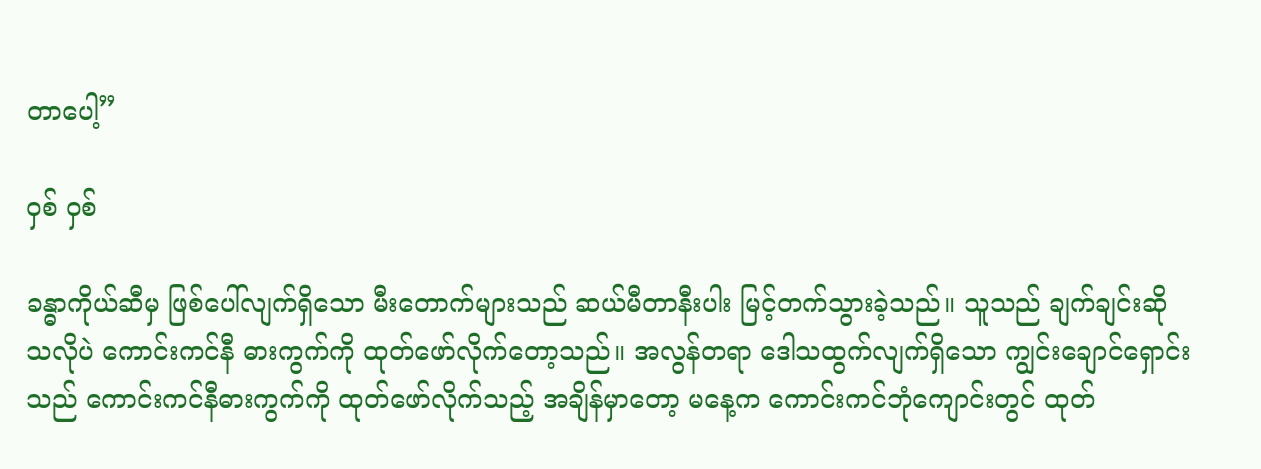တာပေါ့”

ဝှစ် ဝှစ်

ခန္ဓာကိုယ်ဆီမှ ဖြစ်ပေါ်လျက်ရှိသော မီးတောက်များသည် ဆယ်မီတာနီးပါး မြင့်တက်သွားခဲ့သည်။ သူသည် ချက်ချင်းဆိုသလိုပဲ ကောင်းကင်နီ ဓားကွက်ကို ထုတ်ဖော်လိုက်တော့သည်။ အလွန်တရာ ဒေါသထွက်လျက်ရှိသော ကျွင်းချောင်ရှောင်းသည် ကောင်းကင်နီဓားကွက်ကို ထုတ်ဖော်လိုက်သည့် အချိန်မှာတော့ မနေ့က ကောင်းကင်ဘုံကျောင်းတွင် ထုတ်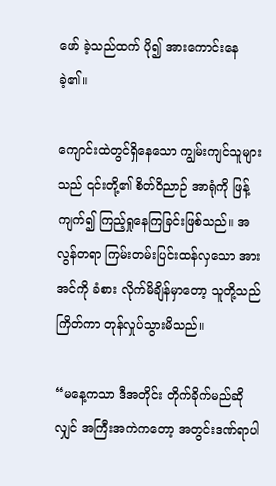ဖော် ခဲ့သည်ထက် ပို၍ အားကောင်းနေခဲ့၏။

ကျောင်းထဲတွင်ရှိနေသော ကျွမ်းကျင်သူများသည် ၎င်းတို့၏ စိတ်ဝိညာဉ် အာရုံကို ဖြန့်ကျက်၍ ကြည့်ရှုနေကြခြင်းဖြစ်သည်။ အလွန်တရာ ကြမ်းတမ်းပြင်းထန်လှသော အားအင်ကို ခံစား လိုက်မိချိန်မှာတော့ သူတို့သည် ကြိတ်ကာ တုန်လှုပ်သွားမိသည်။

“မနေ့ကသာ ဒီအတိုင်း တိုက်ခိုက်မည်ဆိုလျှင် အကြီးအကဲကတော့ အတွင်းဒဏ်ရာပါ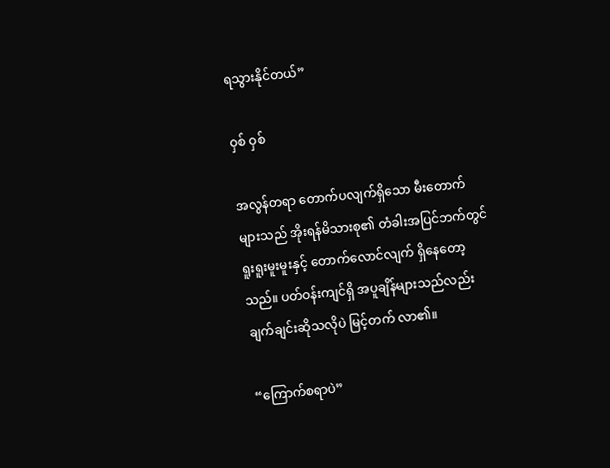ရသွားနိုင်တယ်”

ဝှစ် ဝှစ်

အလွန်တရာ တောက်ပလျက်ရှိသော မီးတောက်များသည် အိုးရန်မိသားစု၏ တံခါးအပြင်ဘက်တွင် ရူးရူးမူးမူးနှင့် တောက်လောင်လျက် ရှိနေတော့သည်။ ပတ်ဝန်းကျင်ရှိ အပူချိန်များသည်လည်း ချက်ချင်းဆိုသလိုပဲ မြင့်တက် လာ၏။

“ကြောက်စရာပဲ”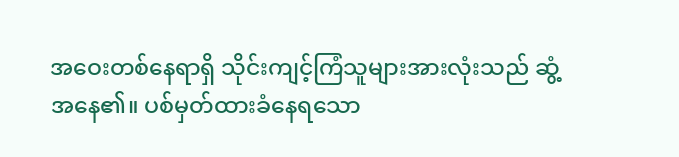အဝေးတစ်နေရာရှိ သိုင်းကျင့်ကြံသူများအားလုံးသည် ဆွံ့အနေ၏။ ပစ်မှတ်ထားခံနေရသော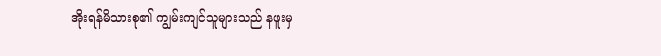အိုးရန်မိသားစု၏ ကျွမ်းကျင်သူများသည် နဖူးမှ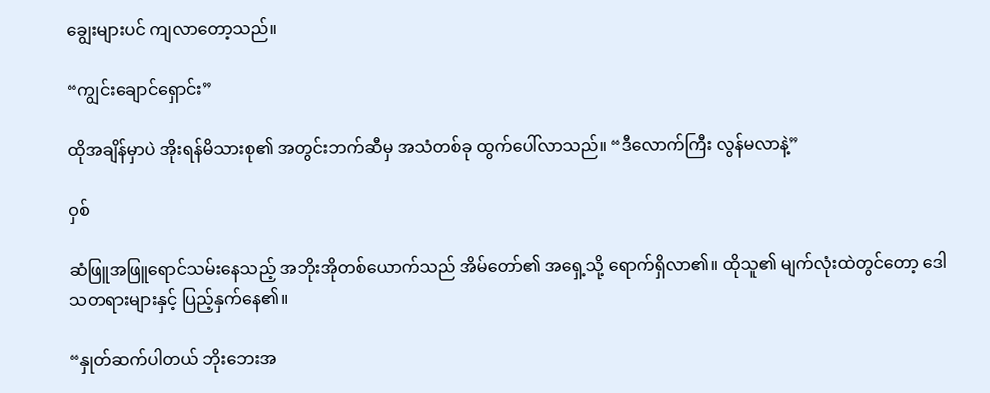ချွေးများပင် ကျလာတော့သည်။

“ကျွင်းချောင်ရှောင်း”

ထိုအချိန်မှာပဲ အိုးရန်မိသားစု၏ အတွင်းဘက်ဆီမှ အသံတစ်ခု ထွက်ပေါ်လာသည်။ “ဒီလောက်ကြီး လွန်မလာနဲ့”

ဝှစ်

ဆံဖြူအဖြူရောင်သမ်းနေသည့် အဘိုးအိုတစ်ယောက်သည် အိမ်တော်၏ အရှေ့သို့ ရောက်ရှိလာ၏။ ထိုသူ၏ မျက်လုံးထဲတွင်တော့ ဒေါသတရားများနှင့် ပြည့်နှက်နေ၏။

“နှုတ်ဆက်ပါတယ် ဘိုးဘေးအ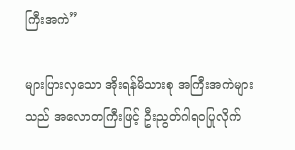ကြီးအကဲ”

များပြားလှသော အိုးရန်မိသားစု အကြီးအကဲများသည် အလောတကြီးဖြင့် ဦးညွတ်ဂါရဝပြုလိုက်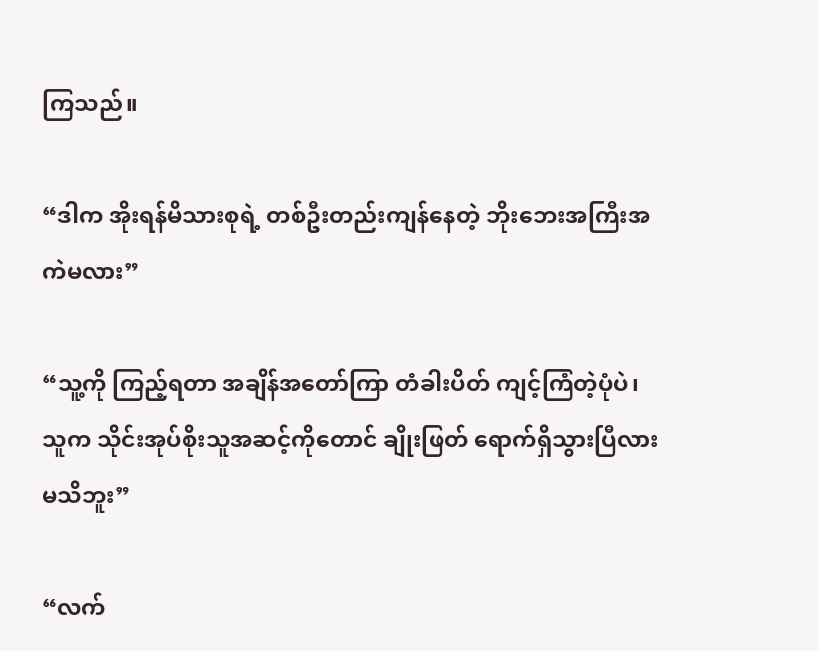ကြသည်။

“ဒါက အိုးရန်မိသားစုရဲ့ တစ်ဦးတည်းကျန်နေတဲ့ ဘိုးဘေးအကြီးအကဲမလား”

“သူ့ကို ကြည့်ရတာ အချိန်အတော်ကြာ တံခါးပိတ် ကျင့်ကြံတဲ့ပုံပဲ၊ သူက သိုင်းအုပ်စိုးသူအဆင့်ကိုတောင် ချိုးဖြတ် ရောက်ရှိသွားပြီလား မသိဘူး”

“လက်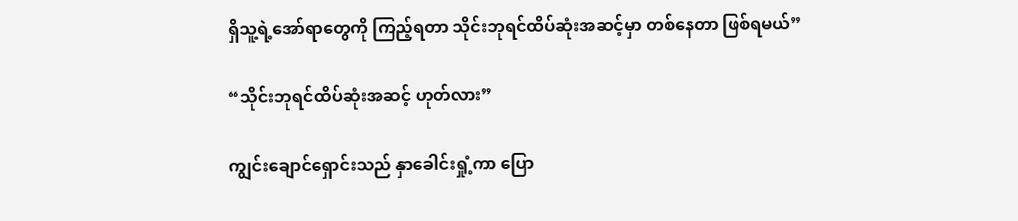ရှိသူ့ရဲ့အော်ရာတွေကို ကြည့်ရတာ သိုင်းဘုရင်ထိပ်ဆုံးအဆင့်မှာ တစ်နေတာ ဖြစ်ရမယ်”

“သိုင်းဘုရင်ထိပ်ဆုံးအဆင့် ဟုတ်လား”

ကျွင်းချောင်ရှောင်းသည် နှာခေါင်းရှုံ့ကာ ပြော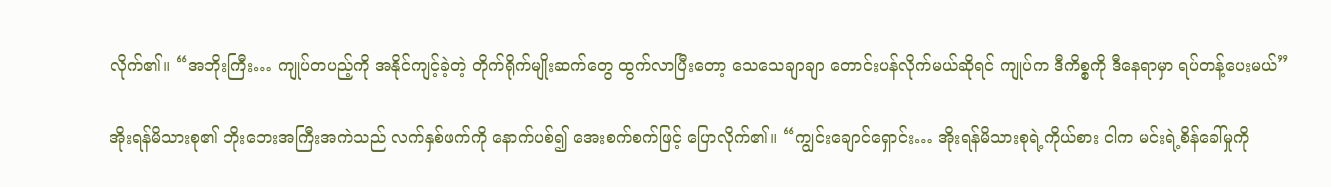လိုက်၏။ “အဘိုးကြီး… ကျုပ်တပည့်ကို အနိုင်ကျင့်ခဲ့တဲ့ တိုက်ရိုက်မျိုးဆက်တွေ ထွက်လာပြီးတော့ သေသေချာချာ တောင်းပန်လိုက်မယ်ဆိုရင် ကျုပ်က ဒီကိစ္စကို ဒီနေရာမှာ ရပ်တန့်ပေးမယ်”

အိုးရန်မိသားစု၏ ဘိုးဘေးအကြီးအကဲသည် လက်နှစ်ဖက်ကို နောက်ပစ်၍ အေးစက်စက်ဖြင့် ပြောလိုက်၏။ “ကျွင်းချောင်ရှောင်း… အိုးရန်မိသားစုရဲ့ကိုယ်စား ငါက မင်းရဲ့စိန်ခေါ်မှုကို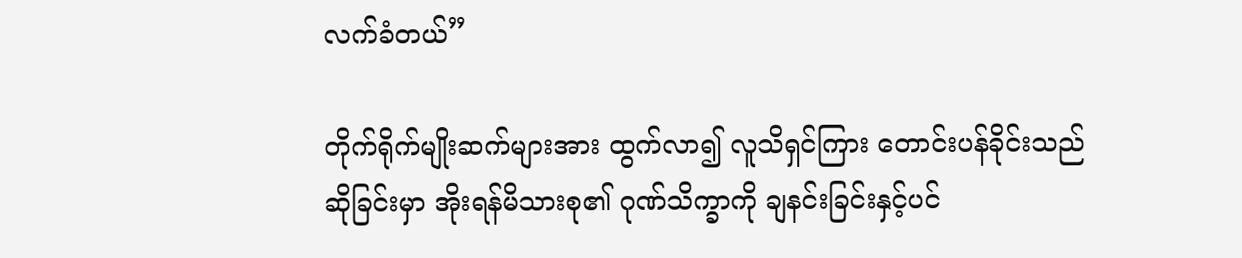လက်ခံတယ်”

တိုက်ရိုက်မျိုးဆက်များအား ထွက်လာ၍ လူသိရှင်ကြား တောင်းပန်ခိုင်းသည်ဆိုခြင်းမှာ အိုးရန်မိသားစု၏ ဂုဏ်သိက္ခာကို ချနင်းခြင်းနှင့်ပင်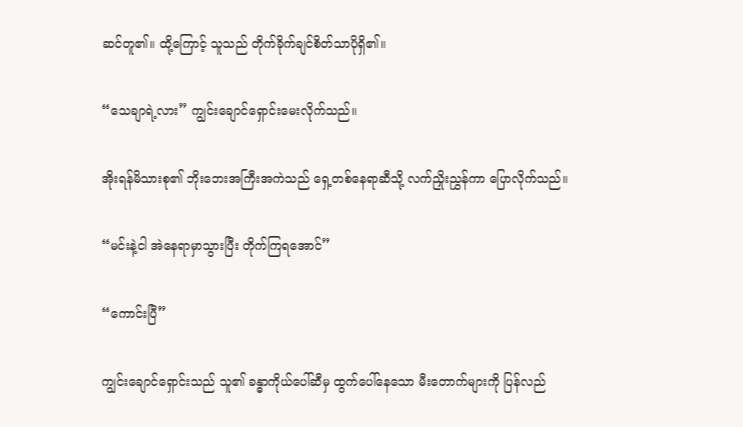ဆင်တူ၏။ ထို့ကြောင့် သူသည် တိုက်ခိုက်ချင်စိတ်သာပိုရှိ၏။

“သေချာရဲ့လား” ကျွင်းချောင်‌ရှောင်းမေးလိုက်သည်။

အိုးရန်မိသားစု၏ ဘိုးဘေးအကြီးအကဲသည် ရှေ့တစ်နေရာဆီသို့ လက်ညှိုးညွှန်ကာ ပြောလိုက်သည်။

“မင်းနဲ့ငါ အဲနေရာမှာသွားပြီး တိုက်ကြရအောင်”

“ကောင်းပြီ”

ကျွင်းချောင်ရှောင်းသည် သူ၏ ခန္ဓာကိုယ်ပေါ်ဆီမှ ထွက်ပေါ်နေသော မီးတောက်များကို ပြန်လည်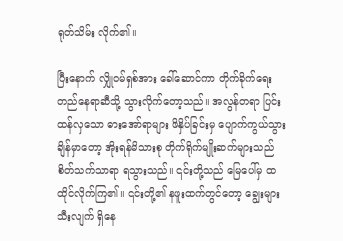ရုတ်သိမ်း လိုက်၏။

ပြီးနောက် လျှိုဝမ်ရှစ်အား ခေါ်ဆောင်ကာ တိုက်ခိုက်ရေးတည်နေရာဆီသို့ သွားလိုက်တော့သည်။ အလွန်တရာ ပြင်းထန်လှသော ဓားအော်ရာများ ဖိနှိပ်ခြင်းမှ ပျောက်ကွယ်သွားချိန်မှာတော့ အိုးရန်မိသားစု တိုက်ရိုက်မျိုးဆက်များသည် စိတ်သက်သာရာ ရသွားသည်။ ၎င်းတို့သည် မြေပေါ်မှ ထထိုင်လိုက်ကြ၏။ ၎င်းတို့၏ နဖူးထက်တွင်တော့ ချွေးများသီးလျက် ရှိနေ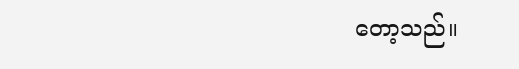တော့သည်။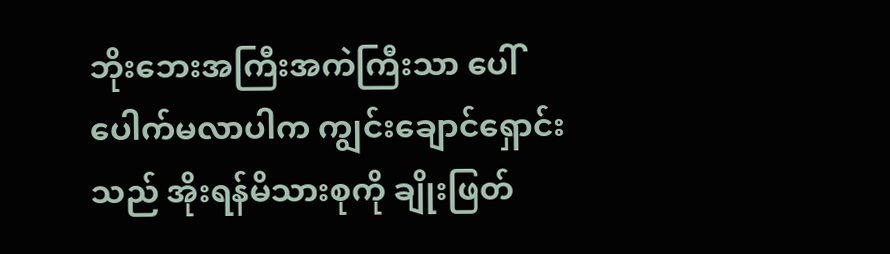ဘိုးဘေးအကြီးအကဲကြီးသာ ပေါ်ပေါက်မလာပါက ကျွင်းချောင်ရှောင်းသည် အိုးရန်မိသားစုကို ချိုးဖြတ်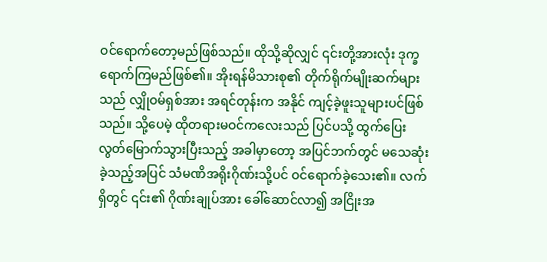ဝင်ရောက်တော့မည်ဖြစ်သည်။ ထိုသို့ဆိုလျှင် ၎င်းတို့အားလုံး ဒုက္ခရောက်ကြမည်ဖြစ်၏။ အိုးရန်မိသားစု၏ တိုက်ရိုက်မျိုးဆက်များသည် လျှိုဝမ်ရှစ်အား အရင်တုန်းက အနိုင် ကျင့်ခဲ့ဖူးသူများပင်ဖြစ်သည်။ သို့ပေမဲ့ ထိုတရားမဝင်ကလေးသည် ပြင်ပသို့ ထွက်ပြေးလွတ်မြောက်သွားပြီးသည့် အခါမှာတော့ အပြင်ဘက်တွင် မသေဆုံးခဲ့သည့်အပြင် သံမဏိအရိုးဂိုဏ်းသို့ပင် ဝင်ရောက်ခဲ့သေး၏။ လက်ရှိတွင် ၎င်း၏ ဂိုဏ်းချုပ်အား ခေါ်ဆောင်လာ၍ အငြိုးအ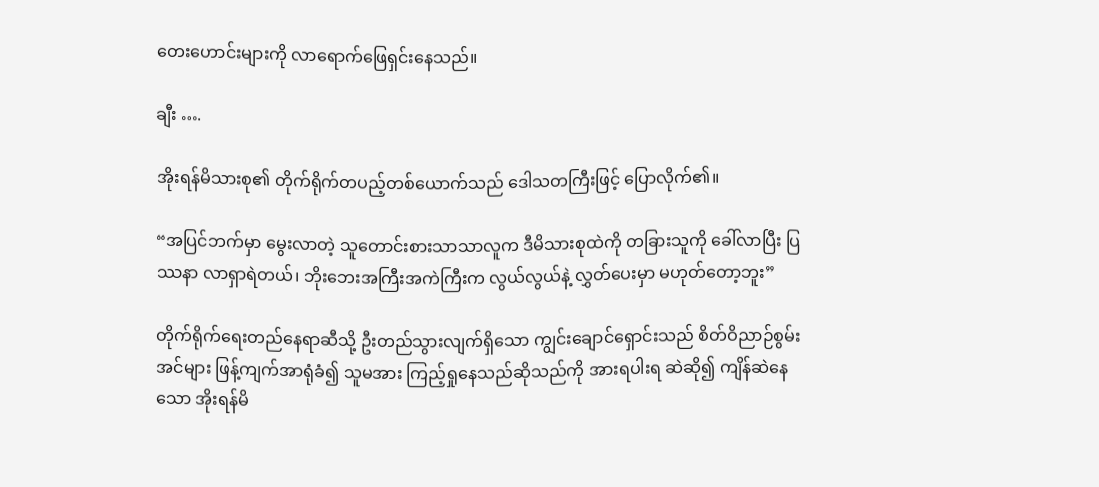တေးဟောင်းများကို လာရောက်ဖြေရှင်းနေသည်။

ချီး ….

အိုးရန်မိသားစု၏ တိုက်ရိုက်တပည့်တစ်ယောက်သည် ဒေါသတကြီးဖြင့် ပြောလိုက်၏။

“အပြင်ဘက်မှာ မွေးလာတဲ့ သူတောင်းစားသာသာလူက ဒီမိသားစုထဲကို တခြားသူကို ခေါ်လာပြီး ပြဿနာ လာရှာရဲတယ်၊ ဘိုးဘေးအကြီးအကဲကြီးက လွယ်လွယ်နဲ့ လွှတ်ပေးမှာ မဟုတ်တော့ဘူး”

တိုက်ရိုက်ရေးတည်နေရာဆီသို့ ဦးတည်သွားလျက်ရှိသော ကျွင်းချောင်ရှောင်းသည် စိတ်ဝိညာဉ်စွမ်းအင်များ ဖြန့်ကျက်အာရုံခံ၍ သူမအား ကြည့်ရှုနေသည်ဆိုသည်ကို အားရပါးရ ဆဲဆို၍ ကျိန်ဆဲနေသော အိုးရန်မိ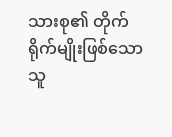သားစု၏ တိုက်ရိုက်မျိုးဖြစ်သော သူ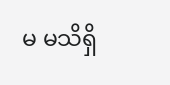မ မသိရှိ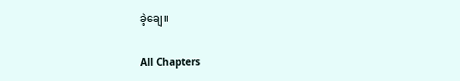ခဲ့ချေ။

All Chapters